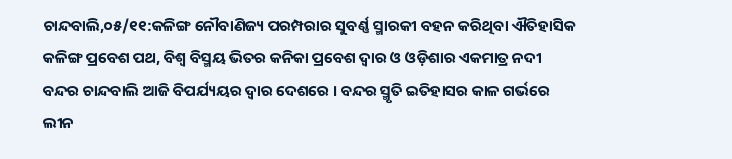ଚାନ୍ଦବାଲି,୦୫/୧୧:କଳିଙ୍ଗ ନୌବାଣିଜ୍ୟ ପରମ୍ପରାର ସୁବର୍ଣ୍ଣ ସ୍ମାରକୀ ବହନ କରିଥିବା ଐତିହାସିକ କଳିଙ୍ଗ ପ୍ରବେଶ ପଥ, ବିଶ୍ୱ ବିସ୍ମୟ ଭିତର କନିକା ପ୍ରବେଶ ଦ୍ୱାର ଓ ଓଡ଼ିଶାର ଏକମାତ୍ର ନଦୀ ବନ୍ଦର ଚାନ୍ଦବାଲି ଆଜି ବିପର୍ଯ୍ୟୟର ଦ୍ୱାର ଦେଶରେ । ବନ୍ଦର ସ୍ମୃତି ଇତିହାସର କାଳ ଗର୍ଭରେ ଲୀନ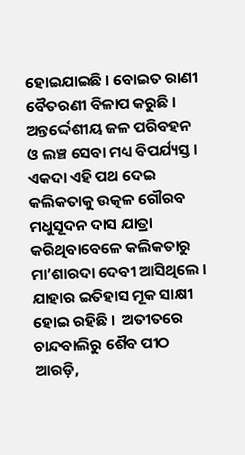ହୋଇଯାଇଛି । ବୋଇତ ରାଣୀ ବୈତରଣୀ ବିଳାପ କରୁଛି । ଅନ୍ତର୍ଦ୍ଦେଶୀୟ ଜଳ ପରିବହନ ଓ ଲଞ୍ଚ ସେବା ମଧ୍ୟ ବିପର୍ଯ୍ୟସ୍ତ । ଏକଦା ଏହି ପଥ ଦେଇ କଲିକତାକୁ ଉତ୍କଳ ଗୌରବ ମଧୁସୂଦନ ଦାସ ଯାତ୍ରା କରିଥିବାବେଳେ କଲିକତାରୁ ମା’ଶାରଦା ଦେବୀ ଆସିଥିଲେ । ଯାହାର ଇତିହାସ ମୂକ ସାକ୍ଷୀ ହୋଇ ରହିଛି ।  ଅତୀତରେ ଚାନ୍ଦବାଲିରୁ ଶୈବ ପୀଠ ଆରଡ଼ି,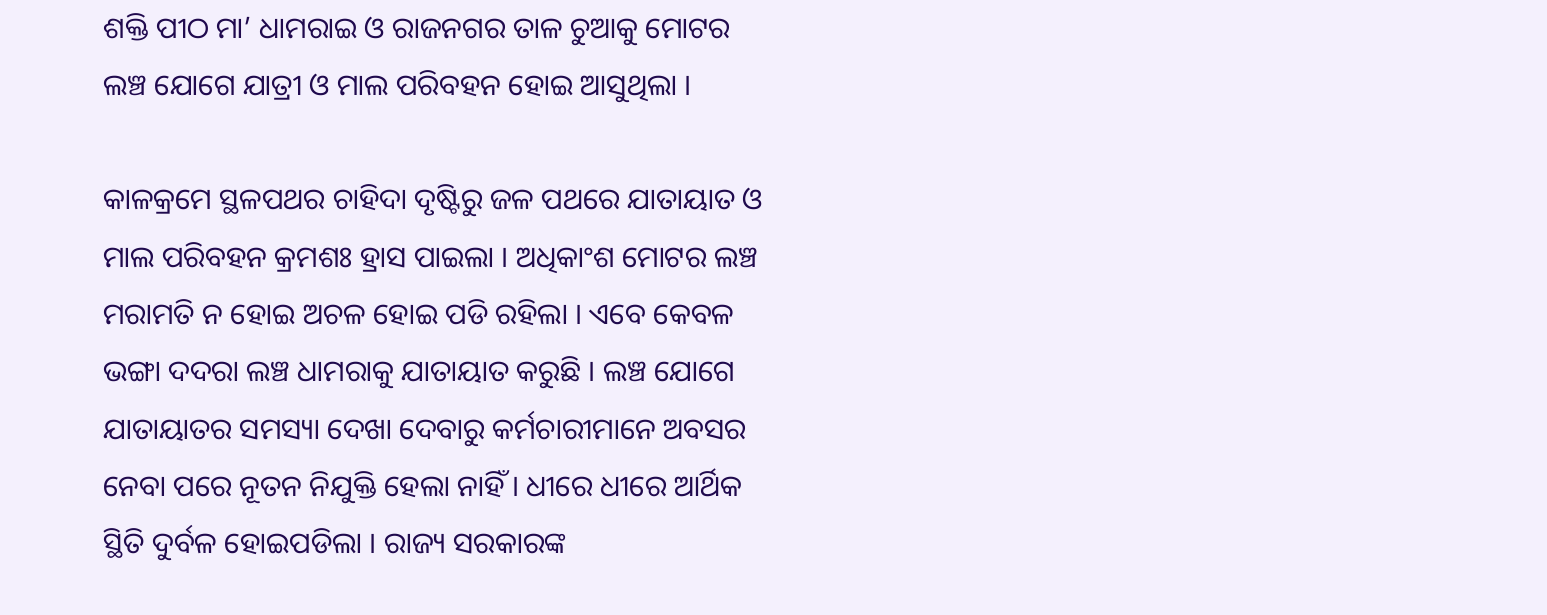ଶକ୍ତି ପୀଠ ମା’ ଧାମରାଇ ଓ ରାଜନଗର ତାଳ ଚୁଆକୁ ମୋଟର ଲଞ୍ଚ ଯୋଗେ ଯାତ୍ରୀ ଓ ମାଲ ପରିବହନ ହୋଇ ଆସୁଥିଲା ।

କାଳକ୍ରମେ ସ୍ଥଳପଥର ଚାହିଦା ଦୃଷ୍ଟିରୁ ଜଳ ପଥରେ ଯାତାୟାତ ଓ ମାଲ ପରିବହନ କ୍ରମଶଃ ହ୍ରାସ ପାଇଲା । ଅଧିକାଂଶ ମୋଟର ଲଞ୍ଚ ମରାମତି ନ ହୋଇ ଅଚଳ ହୋଇ ପଡି ରହିଲା । ଏବେ କେବଳ ଭଙ୍ଗା ଦଦରା ଲଞ୍ଚ ଧାମରାକୁ ଯାତାୟାତ କରୁଛି । ଲଞ୍ଚ ଯୋଗେ ଯାତାୟାତର ସମସ୍ୟା ଦେଖା ଦେବାରୁ କର୍ମଚାରୀମାନେ ଅବସର ନେବା ପରେ ନୂତନ ନିଯୁକ୍ତି ହେଲା ନାହିଁ । ଧୀରେ ଧୀରେ ଆର୍ଥିକ ସ୍ଥିତି ଦୁର୍ବଳ ହୋଇପଡିଲା । ରାଜ୍ୟ ସରକାରଙ୍କ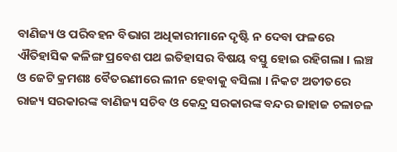ବାଣିଜ୍ୟ ଓ ପରିବହନ ବିଭାଗ ଅଧିକାରୀମାନେ ଦୃଷ୍ଟି ନ ଦେବା ଫଳରେ ଐତିହାସିକ କଳିଙ୍ଗ ପ୍ରବେଶ ପଥ ଇତିହାସର ବିଷୟ ବସ୍ତୁ ହୋଇ ରହିଗଲା । ଲଞ୍ଚ ଓ ଜେଟି କ୍ରମଶଃ ବୈତରଣୀରେ ଲୀନ ହେବାକୁ ବସିଲା । ନିକଟ ଅତୀତରେ ରାଜ୍ୟ ସରକାରଙ୍କ ବାଣିଜ୍ୟ ସଚିବ ଓ କେନ୍ଦ୍ର ସରକାରଙ୍କ ବନ୍ଦର ଜାହାଜ ଚଳାଚଳ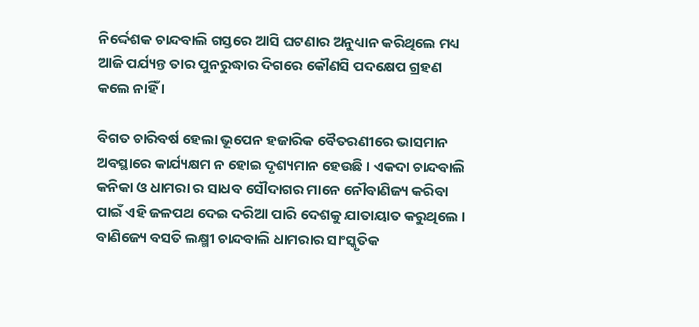ନିର୍ଦ୍ଦେଶକ ଚାନ୍ଦବାଲି ଗସ୍ତରେ ଆସି ଘଟଣାର ଅନୁଧ୍ୟାନ କରିଥିଲେ ମଧ୍ୟ ଆଜି ପର୍ଯ୍ୟନ୍ତ ତାର ପୁନରୁଦ୍ଧାର ଦିଗରେ କୌଣସି ପଦକ୍ଷେପ ଗ୍ରହଣ କଲେ ନାହିଁ ।

ବିଗତ ଚାରିବର୍ଷ ହେଲା ଭୂପେନ ହଜାରିକ ବୈତରଣୀରେ ଭାସମାନ ଅବସ୍ଥାରେ କାର୍ଯ୍ୟକ୍ଷମ ନ ହୋଇ ଦୃଶ୍ୟମାନ ହେଉଛି । ଏକଦା ଚାନ୍ଦବାଲି କନିକା ଓ ଧାମରା ର ସାଧବ ସୌଦାଗର ମାନେ ନୌବାଣିଜ୍ୟ କରିବା ପାଇଁ ଏହି ଜଳପଥ ଦେଇ ଦରିଆ ପାରି ଦେଶକୁ ଯାତାୟାତ କରୁଥିଲେ । ବାଣିଜ୍ୟେ ବସତି ଲକ୍ଷ୍ମୀ ଚାନ୍ଦବାଲି ଧାମରାର ସାଂସ୍କୃତିକ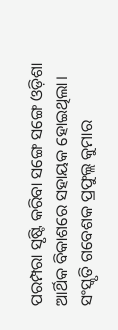ପରମ୍ପରା ସୃଷ୍ଟି କରିବା ସଙ୍ଗେ ସଙ୍ଗେ ଓଡ଼ିଶା ଆର୍ଥିକ ବିକାଶରେ ସହାୟକ ହୋଇଥିଲା। ସଂସ୍କୃତି ଗବେଶକ ପ୍ରଫୁଲ୍ଲ କୁମାର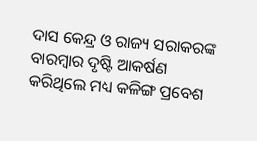ଦାସ କେନ୍ଦ୍ର ଓ ରାଜ୍ୟ ସରାକରଙ୍କ ବାରମ୍ବାର ଦୃଷ୍ଟି ଆକର୍ଷଣ କରିଥିଲେ ମଧ୍ୟ କଳିଙ୍ଗ ପ୍ରବେଶ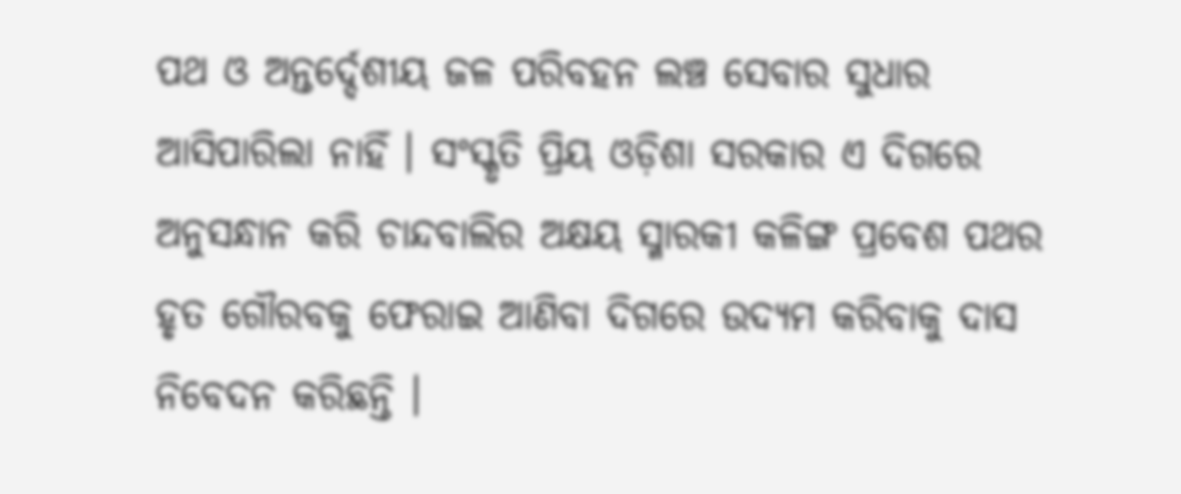ପଥ ଓ ଅନ୍ତର୍ଦ୍ଦେଶୀୟ ଜଳ ପରିବହନ ଲଞ୍ଚ ସେବାର ସୁଧାର ଆସିପାରିଲା ନାହିଁ । ସଂସ୍କୃତି ପ୍ରିୟ ଓଡ଼ିଶା ସରକାର ଏ ଦିଗରେ ଅନୁସନ୍ଧାନ କରି ଚାନ୍ଦବାଲିର ଅକ୍ଷୟ ସ୍ମାରକୀ କଳିଙ୍ଗ ପ୍ରବେଶ ପଥର ହୃତ ଗୌରବକୁ ଫେରାଇ ଆଣିବା ଦିଗରେ ଉଦ୍ୟମ କରିବାକୁ ଦାସ ନିବେଦନ କରିଛନ୍ତି ।